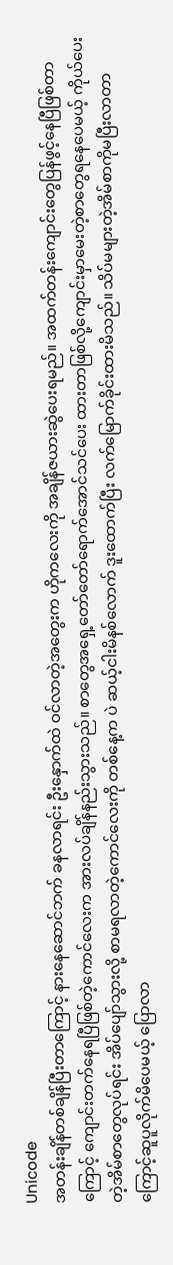Unicode
အတန်းချိန်တစ်ချိန်ပြီးတာကြောင့် နားနေဆောင်ဘက် ခနလာရင်း ဦးနှောက်ထဲ ဝင်လာတဲ့အတွေးက ဟိုကလေးကို အချိန်ဇယားဆွဲပေးရမည်။ အထက်တန်းကျောင်းတွေပြန်ဖွင့်နေပြီဖြစ်တာကြောင့် ကျောင်းတက်နေရပြီဖြစ်တဲ့ကောင်လေးက အားလပ်ချိန်နည်းသွားသည်။ စာတွေအရှေ့တော်တော်ရောက်အောင်သင်ပေး ထားတာဖြစ်လို့ကျောင်းမှာမေးတဲ့စာတွေရနေပေမယ့် ကိုယ်ပေးတဲ့အိမ်စာတွေလုပ်ရင်း အိပ်ပျော်သွားလို့ စာမရလာတဲ့ကောင်လေးကို တစ်နေ့က ပဲ ဆယ့်ငါးမိနစ်လောက် ဒူးထောက်ပြီး လက်မြောက်ခိုင်းထားမိသည်။ သိပ်မများတဲ့အိမ်စာကိုမပြီးလာတာကြောင့်ဆူပူလိုက်မိပေမယ့် ပြောလာ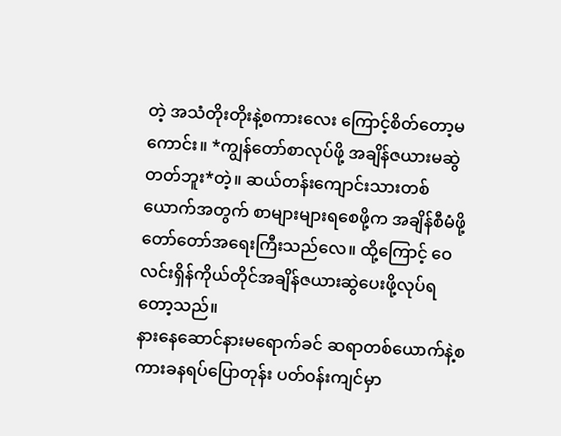တဲ့ အသံတိုးတိုးနဲ့စကားလေး ကြောင့်စိတ်တော့မကောင်း။ *ကျွန်တော်စာလုပ်ဖို့ အချိန်ဇယားမဆွဲတတ်ဘူး*တဲ့။ ဆယ်တန်းကျောင်းသားတစ်ယောက်အတွက် စာများများရစေဖို့က အချိန်စီမံဖို့တော်တော်အရေးကြီးသည်လေ။ ထို့ကြောင့် ဝေလင်းရှိန်ကိုယ်တိုင်အချိန်ဇယားဆွဲပေးဖို့လုပ်ရတော့သည်။
နားနေဆောင်နားမရောက်ခင် ဆရာတစ်ယောက်နဲ့စကားခနရပ်ပြောတုန်း ပတ်ဝန်းကျင်မှာ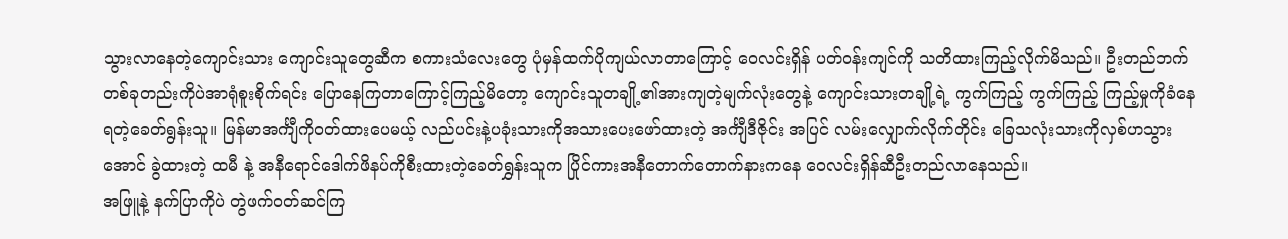သွားလာနေတဲ့ကျောင်းသား ကျောင်းသူတွေဆီက စကားသံလေးတွေ ပုံမှန်ထက်ပိုကျယ်လာတာကြောင့် ဝေလင်းရှိန် ပတ်၀န်းကျင်ကို သတိထားကြည့်လိုက်မိသည်။ ဦးတည်ဘက်တစ်ခုတည်းကိုပဲအာရုံစူးစိုက်ရင်း ပြောနေကြတာကြောင့်ကြည့်မိတော့ ကျောင်းသူတချို့၏အားကျတဲ့မျက်လုံးတွေနဲ့ ကျောင်းသားတချို့ရဲ့ ကွက်ကြည့် ကွက်ကြည့် ကြည့်မှုကိုခံနေရတဲ့ခေတ်ရွန်းသူ။ မြန်မာအင်္ကျီကိုဝတ်ထားပေမယ့် လည်ပင်းနဲ့ပခုံးသားကိုအသားပေးဖော်ထားတဲ့ အင်္ကျီဒီဇိုင်း အပြင် လမ်းလျှောက်လိုက်တိုင်း ခြေသလုံးသားကိုလှစ်ဟသွားအောင် ခွဲထားတဲ့ ထမီ နဲ့ အနီရောင်ဒေါက်ဖိနပ်ကိုစီးထားတဲ့ခေတ်ရွှန်းသူက ပြိုင်ကားအနီတောက်တောက်နားကနေ ဝေလင်းရှိန်ဆီဦးတည်လာနေသည်။
အဖြူနဲ့ နက်ပြာကိုပဲ တွဲဖက်ဝတ်ဆင်ကြ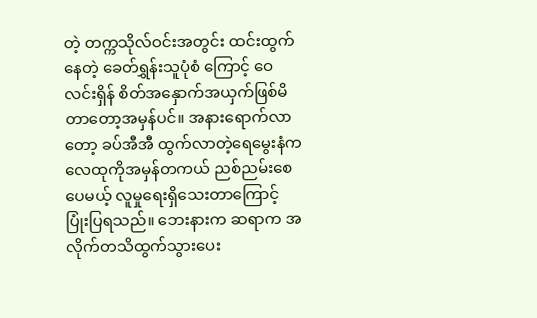တဲ့ တက္ကသိုလ်ဝင်းအတွင်း ထင်းထွက်နေတဲ့ ခေတ်ရွှန်းသူပုံစံ ကြောင့် ဝေလင်းရှိန် စိတ်အနှောက်အယှက်ဖြစ်မိတာတော့အမှန်ပင်။ အနားရောက်လာတော့ ခပ်အီအီ ထွက်လာတဲ့ရေမွေးနံက လေထုကိုအမှန်တကယ် ညစ်ညမ်းစေပေမယ့် လူမှုရေးရှိသေးတာကြောင့် ပြုံးပြရသည်။ ဘေးနားက ဆရာက အလိုက်တသိထွက်သွားပေး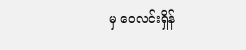မှ ဝေလင်းရှိန်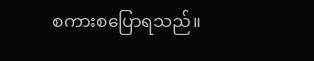စကားစပြောရသည်။